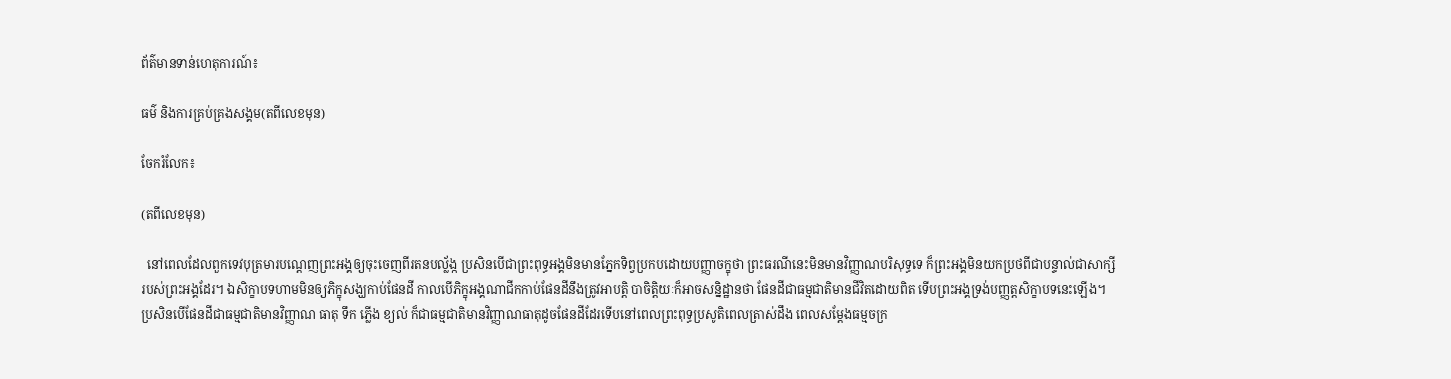ព័ត៌មានទាន់ហេតុការណ៍៖

ធម៌ និងការគ្រប់គ្រងសង្គម(តពីលេខមុន)

ចែករំលែក៖

(តពីលេខមុន)

  នៅពេលដែលពួកទេវបុត្រមារបណ្តេញព្រះអង្គឲ្យចុះចេញពីរតនបល្ល័ង្ក ប្រសិនបើជាព្រះពុទ្ធអង្គមិនមានភ្នែកទិព្វប្រកបដោយបញ្ញាចក្ខុថា ព្រះធរណីនេះមិនមានវិញ្ញាណបរិសុទ្ធទេ ក៏ព្រះអង្គមិនយកប្រថពីជាបន្ទាល់ជាសាក្សីរបស់ព្រះអង្គដែរ។ ឯសិក្ខាបទហាមមិនឲ្យភិក្ខុសង្ឃកាប់ផែនដី កាលបើភិក្ខុអង្គណាជីកកាប់ផែនដីនឹងត្រូវអាបត្តិ បាចិត្តិយៈក៏អាចសន្និដ្ឋានថា ផែនដីជាធម្មជាតិមានជីវិតដោយពិត ទើបព្រះអង្គទ្រង់បញ្ញត្តសិក្ខាបទនេះឡើង។ ប្រសិនបើផែនដីជាធម្មជាតិមានវិញ្ញាណ ធាតុ ទឹក ភ្លើង ខ្យល់ ក៏ជាធម្មជាតិមានវិញ្ញាណធាតុដូចផែនដីដែរទើបនៅពេលព្រះពុទ្ធប្រសូតិពេលត្រាស់ដឹង ពេលសម្ដែងធម្មចក្រ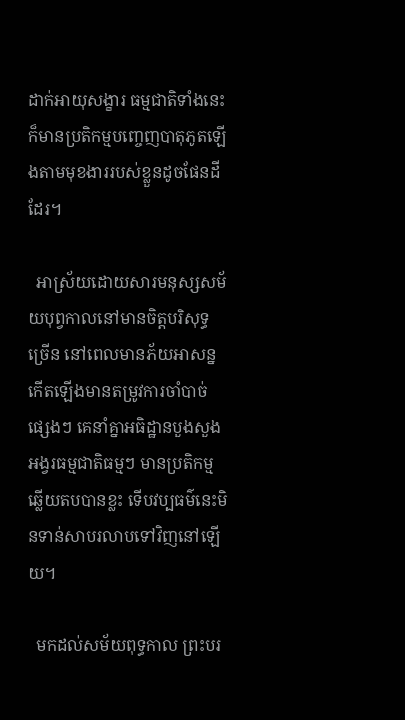ដាក់អាយុសង្ខារ ធម្មជាតិទាំងនេះក៏មានប្រតិកម្មបញ្ចេញបាតុភូតឡើងតាមមុខងាររបស់ខ្លួនដូចផែនដីដែរ។

  អាស្រ័យដោយសារមនុស្សសម័យបុព្វកាលនៅមានចិត្តបរិសុទ្ធច្រើន នៅពេលមានភ័យអាសន្នកើតឡើងមានតម្រូវការចាំបាច់ផ្សេងៗ គេនាំគ្នាអធិដ្ឋានបួងសួងអង្វរធម្មជាតិធម្មៗ មានប្រតិកម្មឆ្លើយតបបានខ្លះ ទើបវប្បធម៌នេះមិនទាន់សាបរលាបទៅវិញនៅឡើយ។

  មកដល់សម័យពុទ្ធកាល ព្រះបរ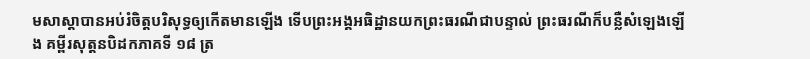មសាស្ដាបានអប់រំចិត្តបរិសុទ្ធឲ្យកើតមានឡើង ទើបព្រះអង្គអធិដ្ឋានយកព្រះធរណីជាបន្ទាល់ ព្រះធរណីក៏បន្លឺសំឡេងឡើង គម្ពីរសុត្តនបិដកភាគទី ១៨ ត្រ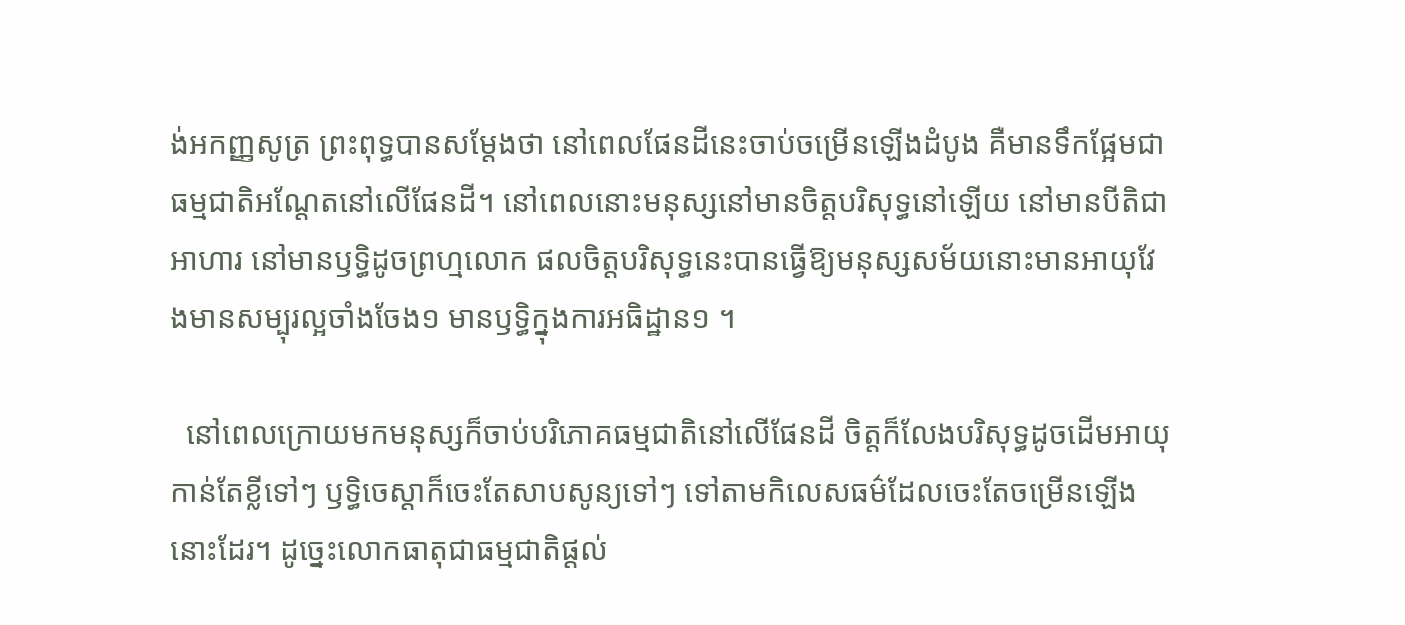ង់អកញ្ញសូត្រ ព្រះពុទ្ធបានសម្ដែងថា នៅពេលផែនដីនេះចាប់ចម្រើនឡើងដំបូង គឺមានទឹកផ្អែមជាធម្មជាតិអណ្តែតនៅលើផែនដី។ នៅពេលនោះមនុស្សនៅមានចិត្តបរិសុទ្ធនៅឡើយ នៅមានបីតិជាអាហារ នៅមានឫទ្ធិដូចព្រហ្មលោក ផលចិត្តបរិសុទ្ធនេះបានធ្វើឱ្យមនុស្សសម័យនោះមានអាយុវែងមានសម្បុរល្អចាំងចែង១ មានឫទ្ធិក្នុងការអធិដ្ឋាន១ ។

  នៅពេលក្រោយមកមនុស្សក៏ចាប់បរិភោគធម្មជាតិនៅលើផែនដី ចិត្តក៏លែងបរិសុទ្ធដូចដើមអាយុកាន់តែខ្លីទៅៗ ឫទ្ធិចេស្ដាក៏ចេះតែសាបសូន្យទៅៗ ទៅតាមកិលេសធម៌ដែលចេះតែចម្រើនឡើងនោះដែរ។ ដូច្នេះលោកធាតុជាធម្មជាតិផ្ដល់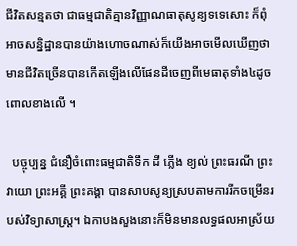ជីវិតសន្មតថា ជាធម្មជាតិគ្មានវិញ្ញាណធាតុសូន្យទទេសោះ ក៏ពុំអាចសន្និដ្ឋានបានយ៉ាងហោចណាស់ក៏យើងអាចមើលឃើញថាមានជីវិតច្រើនបានកើតឡើងលើផែនដីចេញពីមេធាតុទាំង៤ដូចពោលខាងលើ ។

  បច្ចុប្បន្ន ជំនឿចំពោះធម្មជាតិទឹក ដី ភ្លើង ខ្យល់ ព្រះធរណី ព្រះវាយោ ព្រះអគ្គី ព្រះគង្គា បានសាបសូន្យស្របតាមការរីកចម្រើនរបស់វិទ្យាសាស្រ្ត។ ឯកាបងសួងនោះក៏មិនមានលទ្ធផលអាស្រ័យ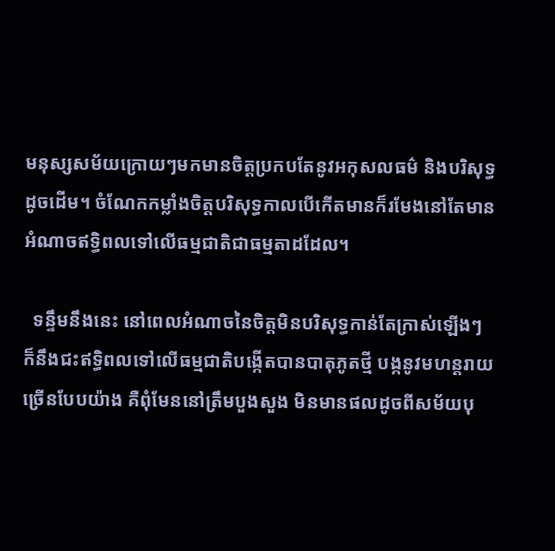មនុស្សសម័យក្រោយៗមកមានចិត្តប្រកបតែនូវអកុសលធម៌ និងបរិសុទ្ធដូចដើម។ ចំណែកកម្លាំងចិត្តបរិសុទ្ធកាលបើកើតមានក៏រមែងនៅតែមានអំណាចឥទ្ធិពលទៅលើធម្មជាតិជាធម្មតាដដែល។

  ទន្ទឹមនឹងនេះ នៅពេលអំណាចនៃចិត្តមិនបរិសុទ្ធកាន់តែក្រាស់ឡើងៗ ក៏នឹងជះឥទ្ធិពលទៅលើធម្មជាតិបង្កើតបានបាតុភូតថ្មី បង្កនូវមហន្តរាយច្រើនបែបយ៉ាង គឺពុំមែននៅត្រឹមបួងសួង មិនមានផលដូចពីសម័យបុ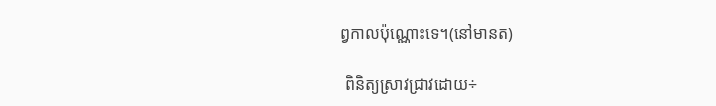ព្វកាលប៉ុណ្ណោះទេ។(នៅមានត)

 ពិនិត្យស្រាវជ្រាវដោយ÷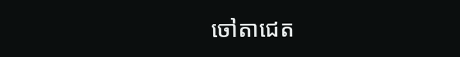ចៅតាជេត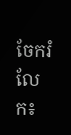ចែករំលែក៖